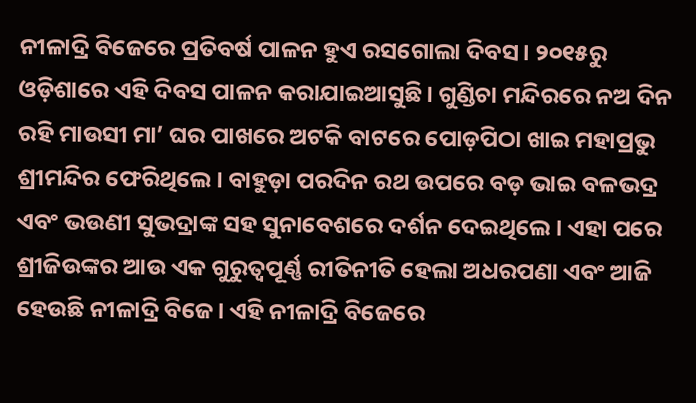ନୀଳାଦ୍ରି ବିଜେରେ ପ୍ରତିବର୍ଷ ପାଳନ ହୁଏ ରସଗୋଲା ଦିବସ। ୨୦୧୫ରୁ ଓଡ଼ିଶାରେ ଏହି ଦିବସ ପାଳନ କରାଯାଇଆସୁଛି। ଗୁଣ୍ଡିଚା ମନ୍ଦିରରେ ନଅ ଦିନ ରହି ମାଉସୀ ମା’ ଘର ପାଖରେ ଅଟକି ବାଟରେ ପୋଡ଼ପିଠା ଖାଇ ମହାପ୍ରଭୁ ଶ୍ରୀମନ୍ଦିର ଫେରିଥିଲେ। ବାହୁଡ଼ା ପରଦିନ ରଥ ଉପରେ ବଡ଼ ଭାଇ ବଳଭଦ୍ର ଏବଂ ଭଉଣୀ ସୁଭଦ୍ରାଙ୍କ ସହ ସୁନାବେଶରେ ଦର୍ଶନ ଦେଇଥିଲେ। ଏହା ପରେ ଶ୍ରୀଜିଉଙ୍କର ଆଉ ଏକ ଗୁରୁତ୍ୱପୂର୍ଣ୍ଣ ରୀତିନୀତି ହେଲା ଅଧରପଣା ଏବଂ ଆଜି ହେଉଛି ନୀଳାଦ୍ରି ବିଜେ। ଏହି ନୀଳାଦ୍ରି ବିଜେରେ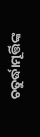ଚତୁର୍ଦ୍ଧାମୂର୍ତ୍ତିଙ୍କ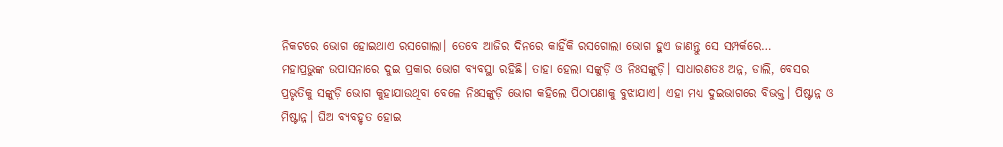ନିକଟରେ ଭୋଗ ହୋଇଥାଏ ରସଗୋଲା। ତେବେ ଆଜିର ଦିନରେ କାହିଁକି ରସଗୋଲା ଭୋଗ ହୁଏ ଜାଣନ୍ତୁ ସେ ସମ୍ପର୍କରେ…
ମହାପ୍ରଭୁଙ୍କ ଉପାସନାରେ ଦୁଇ ପ୍ରକାର ଭୋଗ ବ୍ୟବସ୍ଥା ରହିଛି। ତାହା ହେଲା ସଙ୍କୁଡ଼ି ଓ ନିଃସଙ୍କୁଡ଼ି। ସାଧାରଣତଃ ଅନ୍ନ, ଡାଲି, ବେସର ପ୍ରଭୃତିକୁ ସଙ୍କୁଡ଼ି ଭୋଗ କୁହାଯାଉଥିବା ବେଳେ ନିଃସଙ୍କୁଡ଼ି ଭୋଗ କହିଲେ ପିଠାପଣାକୁ ବୁଝାଯାଏ। ଏହା ମଧ୍ୟ ଦୁଇଭାଗରେ ବିଭକ୍ତ। ପିଷ୍ଟାନ୍ନ ଓ ମିଷ୍ଟାନ୍ନ। ଘିଅ ବ୍ୟବହୃତ ହୋଇ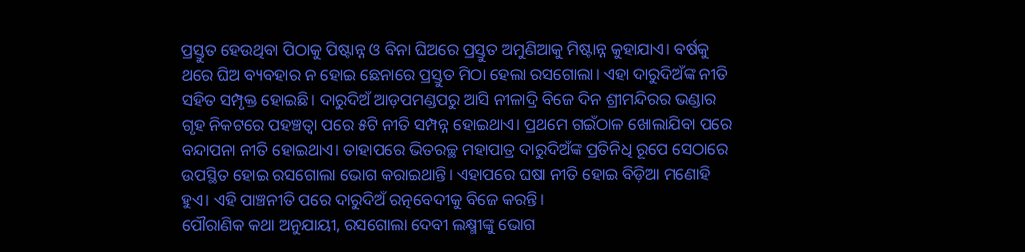ପ୍ରସ୍ତୁତ ହେଉଥିବା ପିଠାକୁ ପିଷ୍ଟାନ୍ନ ଓ ବିନା ଘିଅରେ ପ୍ରସ୍ତୁତ ଅମୁଣିଆକୁ ମିଷ୍ଟାନ୍ନ କୁହାଯାଏ। ବର୍ଷକୁ ଥରେ ଘିଅ ବ୍ୟବହାର ନ ହୋଇ ଛେନାରେ ପ୍ରସ୍ତୁତ ମିଠା ହେଲା ରସଗୋଲା। ଏହା ଦାରୁଦିଅଁଙ୍କ ନୀତି ସହିତ ସମ୍ପୃକ୍ତ ହୋଇଛି। ଦାରୁଦିଅଁ ଆଡ଼ପମଣ୍ଡପରୁ ଆସି ନୀଳାଦ୍ରି ବିଜେ ଦିନ ଶ୍ରୀମନ୍ଦିରର ଭଣ୍ଡାର ଗୃହ ନିକଟରେ ପହଞ୍ଚତ୍ବା ପରେ ୫ଟି ନୀତି ସମ୍ପନ୍ନ ହୋଇଥାଏ। ପ୍ରଥମେ ଗଇଁଠାଳ ଖୋଲାଯିବା ପରେ ବନ୍ଦାପନା ନୀତି ହୋଇଥାଏ। ତାହାପରେ ଭିତରଚ୍ଛ ମହାପାତ୍ର ଦାରୁଦିଅଁଙ୍କ ପ୍ରତିନିଧି ରୂପେ ସେଠାରେ ଉପସ୍ଥିତ ହୋଇ ରସଗୋଲା ଭୋଗ କରାଇଥାନ୍ତି। ଏହାପରେ ଘଷା ନୀତି ହୋଇ ବିଡ଼ିଆ ମଣୋହି ହୁଏ। ଏହି ପାଞ୍ଚନୀତି ପରେ ଦାରୁଦିଅଁ ରତ୍ନବେଦୀକୁ ବିଜେ କରନ୍ତି।
ପୌରାଣିକ କଥା ଅନୁଯାୟୀ, ରସଗୋଲା ଦେବୀ ଲକ୍ଷ୍ମୀଙ୍କୁ ଭୋଗ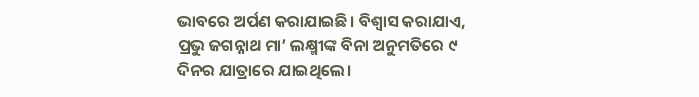ଭାବରେ ଅର୍ପଣ କରାଯାଇଛି। ବିଶ୍ୱାସ କରାଯାଏ, ପ୍ରଭୁ ଜଗନ୍ନାଥ ମା’ ଲକ୍ଷ୍ମୀଙ୍କ ବିନା ଅନୁମତିରେ ୯ ଦିନର ଯାତ୍ରାରେ ଯାଇଥିଲେ।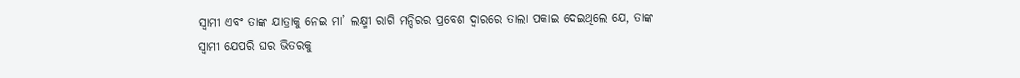ସ୍ବାମୀ ଏବଂ ତାଙ୍କ ଯାତ୍ରାକୁ ନେଇ ମା’ ଲକ୍ଷ୍ମୀ ରାଗି ମନ୍ଦିରର ପ୍ରବେଶ ଦ୍ୱାରରେ ତାଲା ପକାଇ ଦେଇଥିଲେ ଯେ, ତାଙ୍କ ସ୍ବାମୀ ଯେପରି ଘର ଭିତରକୁ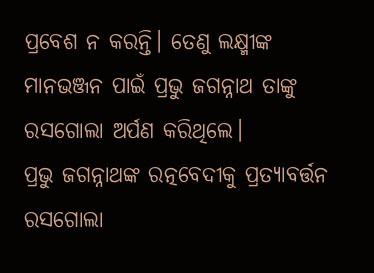ପ୍ରବେଶ ନ କରନ୍ତି। ତେଣୁ ଲକ୍ଷ୍ମୀଙ୍କ ମାନଭଞ୍ଜନ ପାଇଁ ପ୍ରଭୁ ଜଗନ୍ନାଥ ତାଙ୍କୁ ରସଗୋଲା ଅର୍ପଣ କରିଥିଲେ।
ପ୍ରଭୁ ଜଗନ୍ନାଥଙ୍କ ରତ୍ନବେଦୀକୁ ପ୍ରତ୍ୟାବର୍ତ୍ତନ ରସଗୋଲା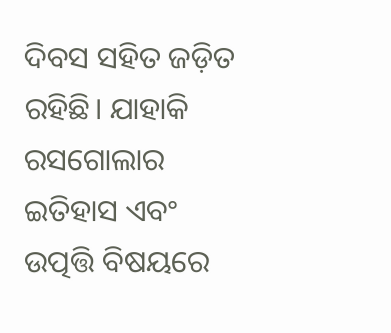ଦିବସ ସହିତ ଜଡ଼ିତ ରହିଛି। ଯାହାକି ରସଗୋଲାର ଇତିହାସ ଏବଂ ଉତ୍ପତ୍ତି ବିଷୟରେ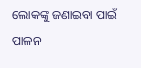ଲୋକଙ୍କୁ ଜଣାଇବା ପାଇଁ ପାଳନ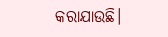କରାଯାଉଛି।